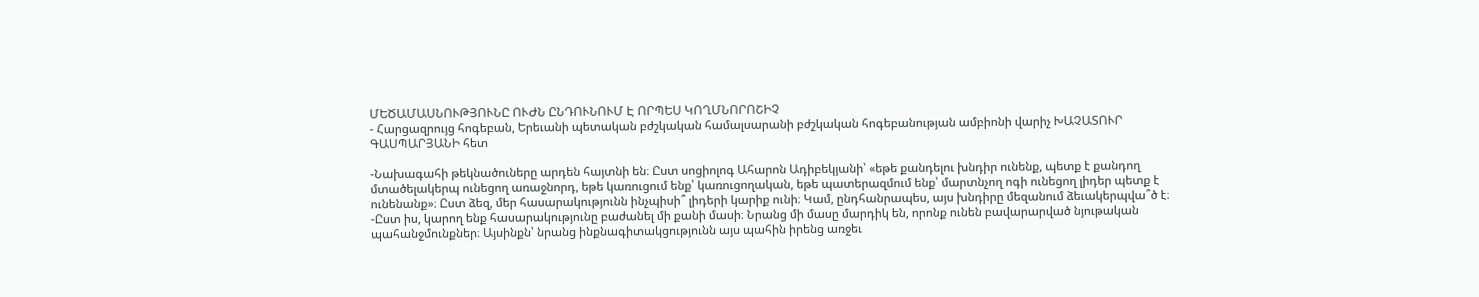ՄԵԾԱՄԱՍՆՈՒԹՅՈՒՆԸ ՈՒԺՆ ԸՆԴՈՒՆՈՒՄ Է ՈՐՊԵՍ ԿՈՂՄՆՈՐՈՇԻՉ
- Հարցազրույց հոգեբան, Երեւանի պետական բժշկական համալսարանի բժշկական հոգեբանության ամբիոնի վարիչ ԽԱՉԱՏՈՒՐ ԳԱՍՊԱՐՅԱՆԻ հետ

-Նախագահի թեկնածուները արդեն հայտնի են։ Ըստ սոցիոլոգ Ահարոն Ադիբեկյանի՝ «եթե քանդելու խնդիր ունենք, պետք է քանդող մտածելակերպ ունեցող առաջնորդ, եթե կառուցում ենք՝ կառուցողական, եթե պատերազմում ենք՝ մարտնչող ոգի ունեցող լիդեր պետք է ունենանք»։ Ըստ ձեզ, մեր հասարակությունն ինչպիսի՞ լիդերի կարիք ունի։ Կամ, ընդհանրապես, այս խնդիրը մեզանում ձեւակերպվա՞ծ է։
-Ըստ իս, կարող ենք հասարակությունը բաժանել մի քանի մասի։ Նրանց մի մասը մարդիկ են, որոնք ունեն բավարարված նյութական պահանջմունքներ։ Այսինքն՝ նրանց ինքնագիտակցությունն այս պահին իրենց առջեւ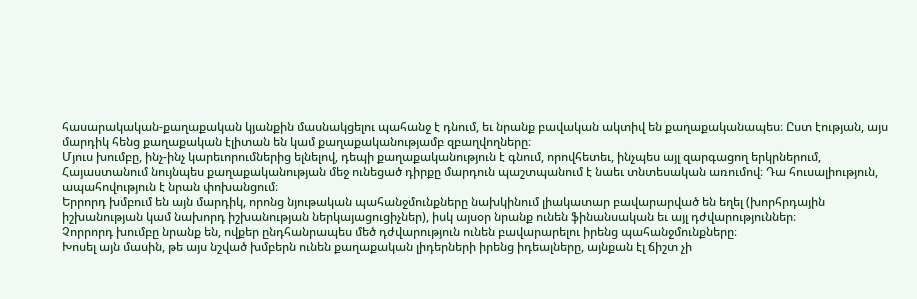հասարակական-քաղաքական կյանքին մասնակցելու պահանջ է դնում, եւ նրանք բավական ակտիվ են քաղաքականապես։ Ըստ էության, այս մարդիկ հենց քաղաքական էլիտան են կամ քաղաքականությամբ զբաղվողները։
Մյուս խումբը, ինչ-ինչ կարեւորումներից ելնելով, դեպի քաղաքականություն է գնում, որովհետեւ, ինչպես այլ զարգացող երկրներում, Հայաստանում նույնպես քաղաքականության մեջ ունեցած դիրքը մարդուն պաշտպանում է նաեւ տնտեսական առումով։ Դա հուսալիություն, ապահովություն է նրան փոխանցում։
Երրորդ խմբում են այն մարդիկ, որոնց նյութական պահանջմունքները նախկինում լիակատար բավարարված են եղել (խորհրդային իշխանության կամ նախորդ իշխանության ներկայացուցիչներ), իսկ այսօր նրանք ունեն ֆինանսական եւ այլ դժվարություններ։
Չորրորդ խումբը նրանք են, ովքեր ընդհանրապես մեծ դժվարություն ունեն բավարարելու իրենց պահանջմունքները։
Խոսել այն մասին, թե այս նշված խմբերն ունեն քաղաքական լիդերների իրենց իդեալները, այնքան էլ ճիշտ չի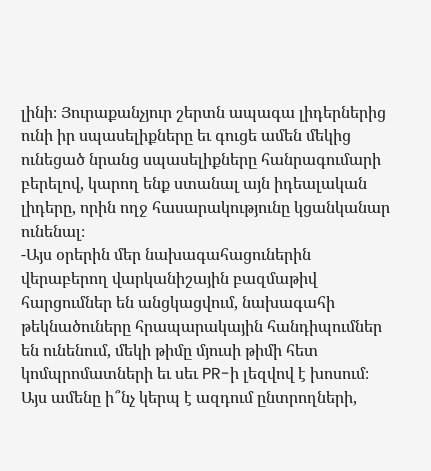լինի։ Յուրաքանչյուր շերտն ապագա լիդերներից ունի իր սպասելիքները եւ գուցե ամեն մեկից ունեցած նրանց սպասելիքները հանրագումարի բերելով, կարող ենք ստանալ այն իդեալական լիդերը, որին ողջ հասարակությունը կցանկանար ունենալ։
-Այս օրերին մեր նախագահացուներին վերաբերող վարկանիշային բազմաթիվ հարցումներ են անցկացվում, նախագահի թեկնածուները հրապարակային հանդիպումներ են ունենում, մեկի թիմը մյուսի թիմի հետ կոմպրոմատների եւ սեւ PR-ի լեզվով է խոսում։ Այս ամենը ի՞նչ կերպ է ազդում ընտրողների,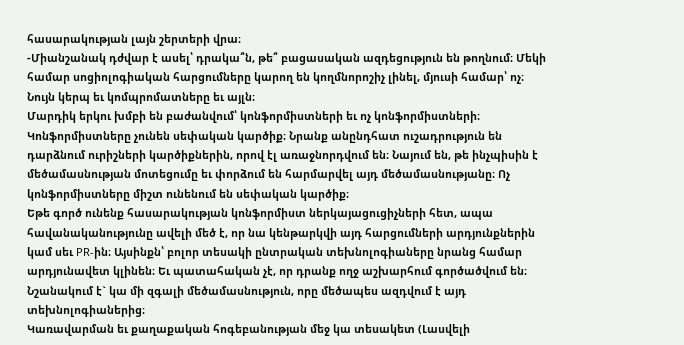հասարակության լայն շերտերի վրա։
-Միանշանակ դժվար է ասել՝ դրակա՞ն, թե՞ բացասական ազդեցություն են թողնում։ Մեկի համար սոցիոլոգիական հարցումները կարող են կողմնորոշիչ լինել, մյուսի համար՝ ոչ։ Նույն կերպ եւ կոմպրոմատները եւ այլն։
Մարդիկ երկու խմբի են բաժանվում՝ կոնֆորմիստների եւ ոչ կոնֆորմիստների։ Կոնֆորմիստները չունեն սեփական կարծիք։ Նրանք անընդհատ ուշադրություն են դարձնում ուրիշների կարծիքներին, որով էլ առաջնորդվում են։ Նայում են, թե ինչպիսին է մեծամասնության մոտեցումը եւ փորձում են հարմարվել այդ մեծամասնությանը։ Ոչ կոնֆորմիստները միշտ ունենում են սեփական կարծիք։
Եթե գործ ունենք հասարակության կոնֆորմիստ ներկայացուցիչների հետ, ապա հավանականությունը ավելի մեծ է, որ նա կենթարկվի այդ հարցումների արդյունքներին կամ սեւ PR-ին։ Այսինքն՝ բոլոր տեսակի ընտրական տեխնոլոգիաները նրանց համար արդյունավետ կլինեն։ Եւ պատահական չէ, որ դրանք ողջ աշխարհում գործածվում են։ Նշանակում է` կա մի զգալի մեծամասնություն, որը մեծապես ազդվում է այդ տեխնոլոգիաներից։
Կառավարման եւ քաղաքական հոգեբանության մեջ կա տեսակետ (Լասվելի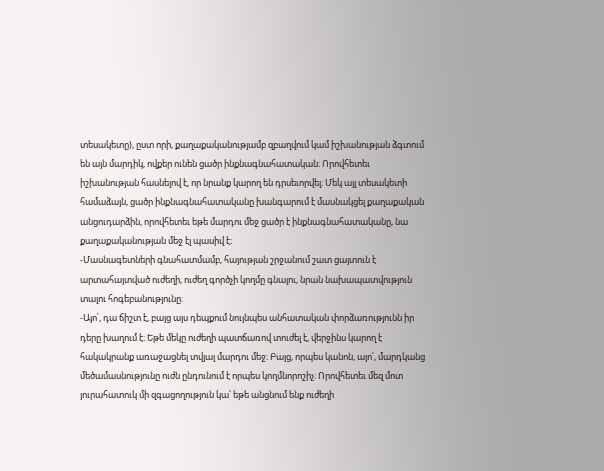տեսակետը), ըստ որի, քաղաքականությամբ զբաղվում կամ իշխանության ձգտում են այն մարդիկ, ովքեր ունեն ցածր ինքնագնահատական։ Որովհետեւ իշխանության հասնելով է, որ նրանք կարող են դրսեւորվել։ Մեկ այլ տեսակետի համաձայն, ցածր ինքնագնահատականը խանգարում է մասնակցել քաղաքական անցուդարձին, որովհետեւ եթե մարդու մեջ ցածր է ինքնագնահատականը, նա քաղաքականության մեջ էլ պասիվ է։
-Մասնագետների գնահատմամբ, հայության շրջանում շատ ցայտուն է արտահայտված ուժեղի, ուժեղ գործչի կողմը գնալու, նրան նախապատվություն տալու հոգեբանությունը։
-Այո՛, դա ճիշտ է, բայց այս դեպքում նույնպես անհատական փորձառությունն իր դերը խաղում է։ Եթե մեկը ուժեղի պատճառով տուժել է, վերջինս կարող է հակակրանք առաջացնել տվյալ մարդու մեջ։ Բայց, որպես կանոն, այո՛, մարդկանց մեծամասնությունը ուժն ընդունում է որպես կողմնորոշիչ։ Որովհետեւ մեզ մոտ յուրահատուկ մի զգացողություն կա՝ եթե անցնում ենք ուժեղի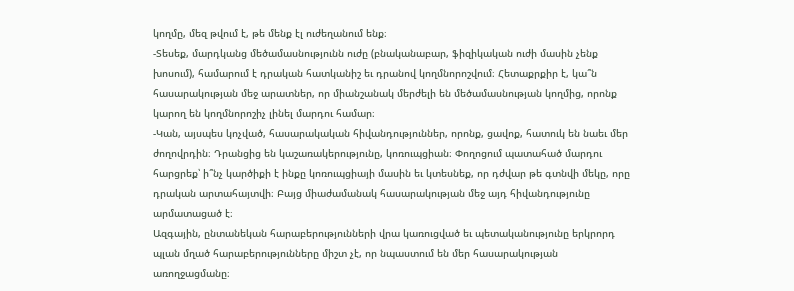կողմը, մեզ թվում է, թե մենք էլ ուժեղանում ենք։
-Տեսեք, մարդկանց մեծամասնությունն ուժը (բնականաբար, ֆիզիկական ուժի մասին չենք խոսում), համարում է դրական հատկանիշ եւ դրանով կողմնորոշվում։ Հետաքրքիր է, կա՞ն հասարակության մեջ արատներ, որ միանշանակ մերժելի են մեծամասնության կողմից, որոնք կարող են կողմնորոշիչ լինել մարդու համար։
-Կան, այսպես կոչված, հասարակական հիվանդություններ, որոնք, ցավոք, հատուկ են նաեւ մեր ժողովրդին։ Դրանցից են կաշառակերությունը, կոռուպցիան։ Փողոցում պատահած մարդու հարցրեք՝ ի՞նչ կարծիքի է ինքը կոռուպցիայի մասին եւ կտեսնեք, որ դժվար թե գտնվի մեկը, որը դրական արտահայտվի։ Բայց միաժամանակ հասարակության մեջ այդ հիվանդությունը արմատացած է։
Ազգային, ընտանեկան հարաբերությունների վրա կառուցված եւ պետականությունը երկրորդ պլան մղած հարաբերությունները միշտ չէ, որ նպաստում են մեր հասարակության առողջացմանը։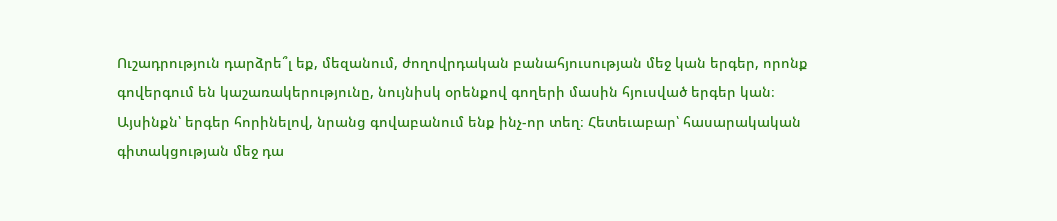Ուշադրություն դարձրե՞լ եք, մեզանում, ժողովրդական բանահյուսության մեջ կան երգեր, որոնք գովերգում են կաշառակերությունը, նույնիսկ օրենքով գողերի մասին հյուսված երգեր կան։ Այսինքն՝ երգեր հորինելով, նրանց գովաբանում ենք ինչ-որ տեղ։ Հետեւաբար՝ հասարակական գիտակցության մեջ դա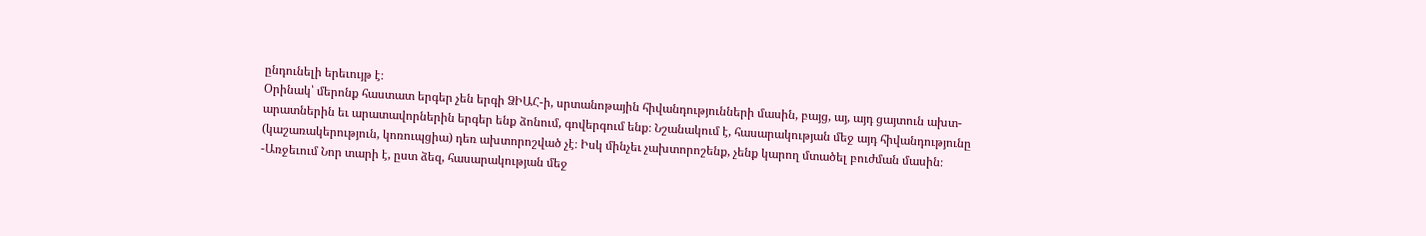ընդունելի երեւույթ է։
Օրինակ՝ մերոնք հաստատ երգեր չեն երգի ՁԻԱՀ-ի, սրտանոթային հիվանդությունների մասին, բայց, այ, այդ ցայտուն ախտ-արատներին եւ արատավորներին երգեր ենք ձոնում, գովերգում ենք։ Նշանակում է, հասարակության մեջ այդ հիվանդությունը (կաշառակերություն, կոռուպցիա) դեռ ախտորոշված չէ։ Իսկ մինչեւ չախտորոշենք, չենք կարող մտածել բուժման մասին։
-Առջեւում Նոր տարի է, ըստ ձեզ, հասարակության մեջ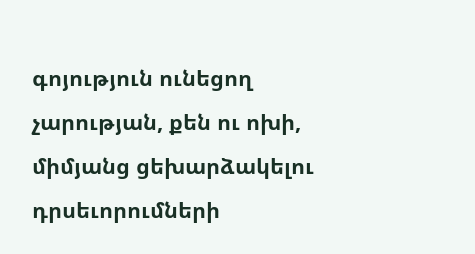գոյություն ունեցող չարության, քեն ու ոխի, միմյանց ցեխարձակելու դրսեւորումների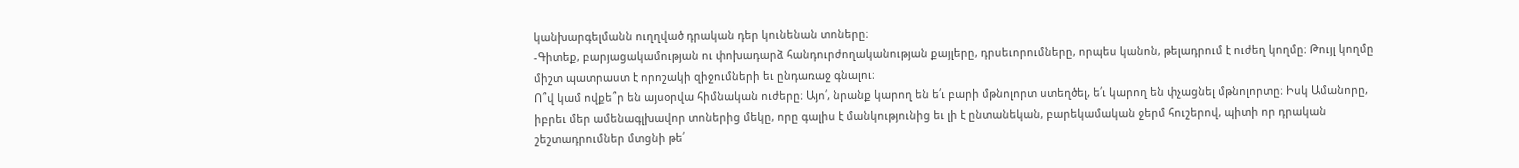կանխարգելմանն ուղղված դրական դեր կունենան տոները։
-Գիտեք, բարյացակամության ու փոխադարձ հանդուրժողականության քայլերը, դրսեւորումները, որպես կանոն, թելադրում է ուժեղ կողմը։ Թույլ կողմը միշտ պատրաստ է որոշակի զիջումների եւ ընդառաջ գնալու։
Ո՞վ կամ ովքե՞ր են այսօրվա հիմնական ուժերը։ Այո՛, նրանք կարող են ե՛ւ բարի մթնոլորտ ստեղծել, ե՛ւ կարող են փչացնել մթնոլորտը։ Իսկ Ամանորը, իբրեւ մեր ամենագլխավոր տոներից մեկը, որը գալիս է մանկությունից եւ լի է ընտանեկան, բարեկամական ջերմ հուշերով, պիտի որ դրական շեշտադրումներ մտցնի թե՛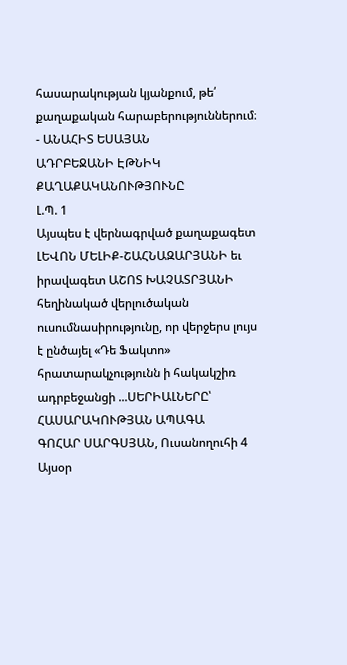հասարակության կյանքում, թե՛ քաղաքական հարաբերություններում։
- ԱՆԱՀԻՏ ԵՍԱՅԱՆ
ԱԴՐԲԵՋԱՆԻ ԷԹՆԻԿ ՔԱՂԱՔԱԿԱՆՈՒԹՅՈՒՆԸ
Լ.Պ. 1
Այսպես է վերնագրված քաղաքագետ ԼԵՎՈՆ ՄԵԼԻՔ-ՇԱՀՆԱԶԱՐՅԱՆԻ եւ իրավագետ ԱՇՈՏ ԽԱՉԱՏՐՅԱՆԻ հեղինակած վերլուծական ուսումնասիրությունը, որ վերջերս լույս է ընծայել «Դե Ֆակտո» հրատարակչությունն ի հակակշիռ ադրբեջանցի ...ՍԵՐԻԱԼՆԵՐԸ՝ ՀԱՍԱՐԱԿՈՒԹՅԱՆ ԱՊԱԳԱ
ԳՈՀԱՐ ՍԱՐԳՍՅԱՆ, Ուսանողուհի 4
Այսօր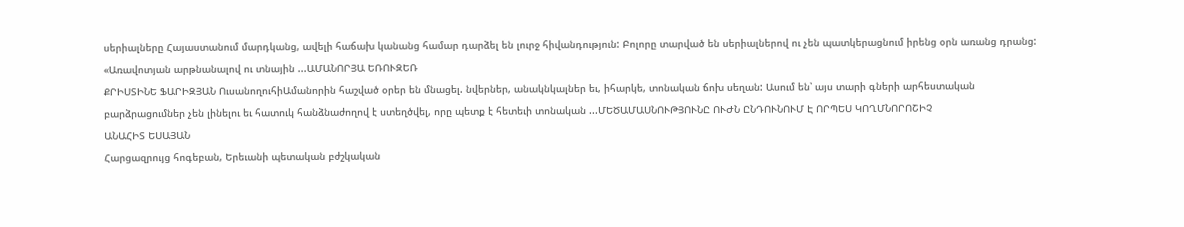սերիալները Հայաստանում մարդկանց, ավելի հաճախ կանանց համար դարձել են լուրջ հիվանդություն: Բոլորը տարված են սերիալներով ու չեն պատկերացնում իրենց օրն առանց դրանց:
«Առավոտյան արթնանալով ու տնային ...ԱՄԱՆՈՐՅԱ ԵՌՈՒԶԵՌ
ՔՐԻՍՏԻՆԵ ՖԱՐԻԶՅԱՆ ՈւսանողուհիԱմանորին հաշված օրեր են մնացել. նվերներ, անակնկալներ եւ, իհարկե, տոնական ճոխ սեղան: Ասում են՝ այս տարի գների արհեստական բարձրացումներ չեն լինելու եւ հատուկ հանձնաժողով է ստեղծվել, որը պետք է հետեւի տոնական ...ՄԵԾԱՄԱՍՆՈՒԹՅՈՒՆԸ ՈՒԺՆ ԸՆԴՈՒՆՈՒՄ Է ՈՐՊԵՍ ԿՈՂՄՆՈՐՈՇԻՉ
ԱՆԱՀԻՏ ԵՍԱՅԱՆ
Հարցազրույց հոգեբան, Երեւանի պետական բժշկական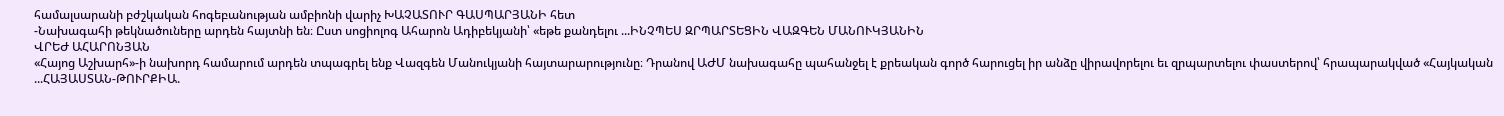համալսարանի բժշկական հոգեբանության ամբիոնի վարիչ ԽԱՉԱՏՈՒՐ ԳԱՍՊԱՐՅԱՆԻ հետ
-Նախագահի թեկնածուները արդեն հայտնի են։ Ըստ սոցիոլոգ Ահարոն Ադիբեկյանի՝ «եթե քանդելու ...ԻՆՉՊԵՍ ԶՐՊԱՐՏԵՑԻՆ ՎԱԶԳԵՆ ՄԱՆՈՒԿՅԱՆԻՆ
ՎՐԵԺ ԱՀԱՐՈՆՅԱՆ
«Հայոց Աշխարհ»-ի նախորդ համարում արդեն տպագրել ենք Վազգեն Մանուկյանի հայտարարությունը։ Դրանով ԱԺՄ նախագահը պահանջել է քրեական գործ հարուցել իր անձը վիրավորելու եւ զրպարտելու փաստերով՝ հրապարակված «Հայկական ...ՀԱՅԱՍՏԱՆ-ԹՈՒՐՔԻԱ.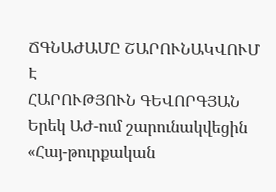ՃԳՆԱԺԱՄԸ ՇԱՐՈՒՆԱԿՎՈՒՄ Է
ՀԱՐՈՒԹՅՈՒՆ ԳԵՎՈՐԳՅԱՆ
Երեկ ԱԺ-ում շարունակվեցին «Հայ-թուրքական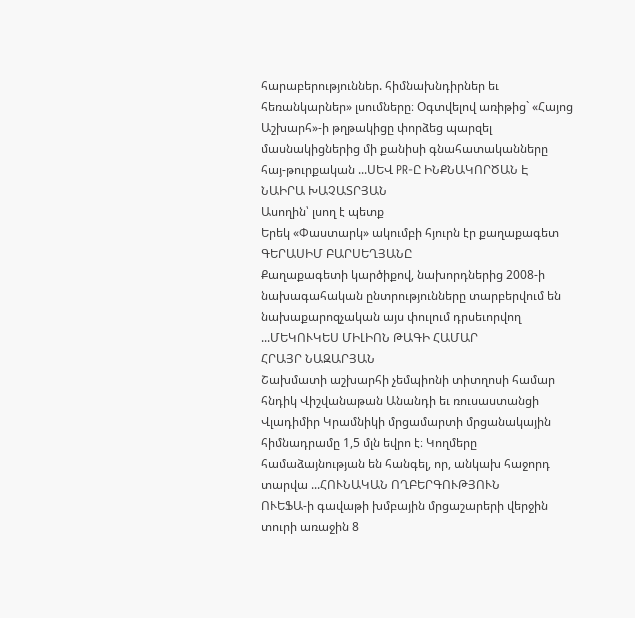հարաբերություններ. հիմնախնդիրներ եւ հեռանկարներ» լսումները։ Օգտվելով առիթից` «Հայոց Աշխարհ»-ի թղթակիցը փորձեց պարզել մասնակիցներից մի քանիսի գնահատականները հայ-թուրքական ...ՍԵՎ PR-Ը ԻՆՔՆԱԿՈՐԾԱՆ Է
ՆԱԻՐԱ ԽԱՉԱՏՐՅԱՆ
Ասողին՝ լսող է պետք
Երեկ «Փաստարկ» ակումբի հյուրն էր քաղաքագետ ԳԵՐԱՍԻՄ ԲԱՐՍԵՂՅԱՆԸ
Քաղաքագետի կարծիքով, նախորդներից 2008-ի նախագահական ընտրությունները տարբերվում են նախաքարոզչական այս փուլում դրսեւորվող ...ՄԵԿՈՒԿԵՍ ՄԻԼԻՈՆ ԹԱԳԻ ՀԱՄԱՐ
ՀՐԱՅՐ ՆԱԶԱՐՅԱՆ
Շախմատի աշխարհի չեմպիոնի տիտղոսի համար հնդիկ Վիշվանաթան Անանդի եւ ռուսաստանցի Վլադիմիր Կրամնիկի մրցամարտի մրցանակային հիմնադրամը 1,5 մլն եվրո է։ Կողմերը համաձայնության են հանգել, որ, անկախ հաջորդ տարվա ...ՀՈՒՆԱԿԱՆ ՈՂԲԵՐԳՈՒԹՅՈՒՆ
ՈՒԵՖԱ-ի գավաթի խմբային մրցաշարերի վերջին տուրի առաջին 8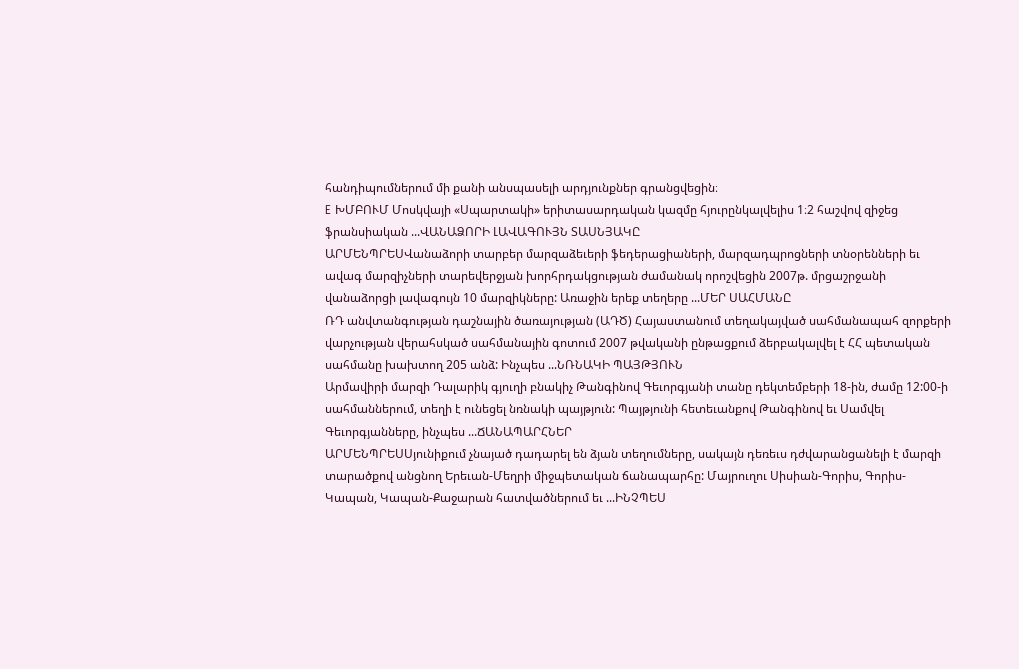հանդիպումներում մի քանի անսպասելի արդյունքներ գրանցվեցին։
E ԽՄԲՈՒՄ Մոսկվայի «Սպարտակի» երիտասարդական կազմը հյուրընկալվելիս 1։2 հաշվով զիջեց ֆրանսիական ...ՎԱՆԱՁՈՐԻ ԼԱՎԱԳՈՒՅՆ ՏԱՍՆՅԱԿԸ
ԱՐՄԵՆՊՐԵՍՎանաձորի տարբեր մարզաձեւերի ֆեդերացիաների, մարզադպրոցների տնօրենների եւ ավագ մարզիչների տարեվերջյան խորհրդակցության ժամանակ որոշվեցին 2007թ. մրցաշրջանի վանաձորցի լավագույն 10 մարզիկները: Առաջին երեք տեղերը ...ՄԵՐ ՍԱՀՄԱՆԸ
ՌԴ անվտանգության դաշնային ծառայության (ԱԴԾ) Հայաստանում տեղակայված սահմանապահ զորքերի վարչության վերահսկած սահմանային գոտում 2007 թվականի ընթացքում ձերբակալվել է ՀՀ պետական սահմանը խախտող 205 անձ: Ինչպես ...ՆՌՆԱԿԻ ՊԱՅԹՅՈՒՆ
Արմավիրի մարզի Դալարիկ գյուղի բնակիչ Թանգինով Գեւորգյանի տանը դեկտեմբերի 18-ին, ժամը 12:00-ի սահմաններում, տեղի է ունեցել նռնակի պայթյուն: Պայթյունի հետեւանքով Թանգինով եւ Սամվել Գեւորգյանները, ինչպես ...ՃԱՆԱՊԱՐՀՆԵՐ
ԱՐՄԵՆՊՐԵՍՍյունիքում չնայած դադարել են ձյան տեղումները, սակայն դեռեւս դժվարանցանելի է մարզի տարածքով անցնող Երեւան-Մեղրի միջպետական ճանապարհը: Մայրուղու Սիսիան-Գորիս, Գորիս-Կապան, Կապան-Քաջարան հատվածներում եւ ...ԻՆՉՊԵՍ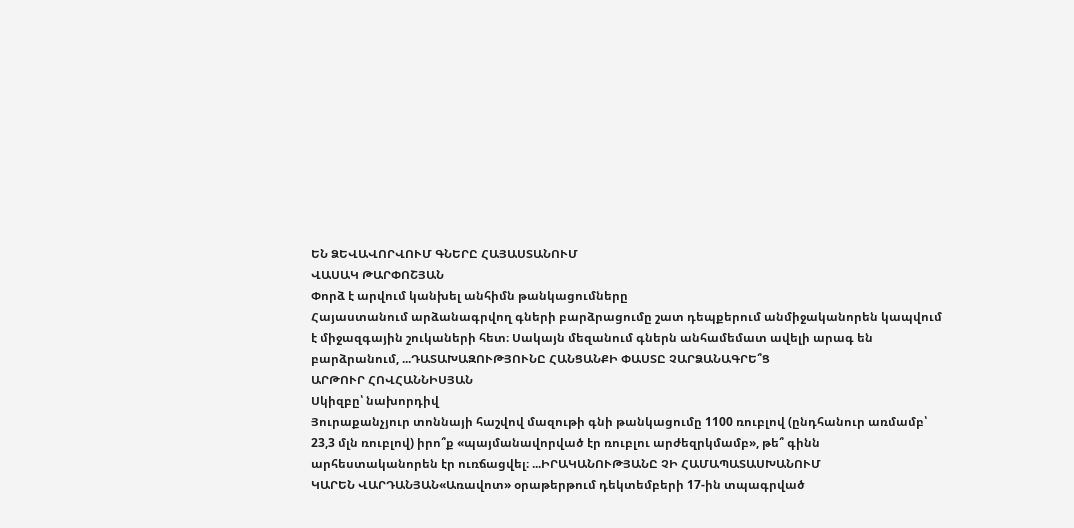ԵՆ ՁԵՎԱՎՈՐՎՈՒՄ ԳՆԵՐԸ ՀԱՅԱՍՏԱՆՈՒՄ
ՎԱՍԱԿ ԹԱՐՓՈՇՅԱՆ
Փորձ է արվում կանխել անհիմն թանկացումները
Հայաստանում արձանագրվող գների բարձրացումը շատ դեպքերում անմիջականորեն կապվում է միջազգային շուկաների հետ։ Սակայն մեզանում գներն անհամեմատ ավելի արագ են բարձրանում, ...ԴԱՏԱԽԱԶՈՒԹՅՈՒՆԸ ՀԱՆՑԱՆՔԻ ՓԱՍՏԸ ՉԱՐՁԱՆԱԳՐԵ՞Ց
ԱՐԹՈՒՐ ՀՈՎՀԱՆՆԻՍՅԱՆ
Սկիզբը՝ նախորդիվ
Յուրաքանչյուր տոննայի հաշվով մազութի գնի թանկացումը 1100 ռուբլով (ընդհանուր առմամբ՝ 23,3 մլն ռուբլով) իրո՞ք «պայմանավորված էր ռուբլու արժեզրկմամբ», թե՞ գինն արհեստականորեն էր ուռճացվել։ ...ԻՐԱԿԱՆՈՒԹՅԱՆԸ ՉԻ ՀԱՄԱՊԱՏԱՍԽԱՆՈՒՄ
ԿԱՐԵՆ ՎԱՐԴԱՆՅԱՆ«Առավոտ» օրաթերթում դեկտեմբերի 17-ին տպագրված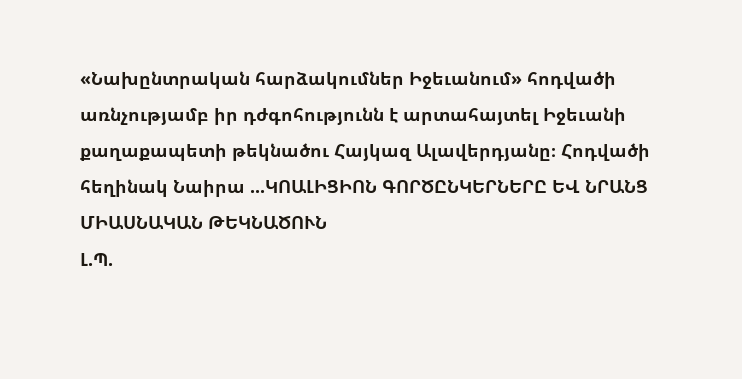«Նախընտրական հարձակումներ Իջեւանում» հոդվածի առնչությամբ իր դժգոհությունն է արտահայտել Իջեւանի քաղաքապետի թեկնածու Հայկազ Ալավերդյանը։ Հոդվածի հեղինակ Նաիրա ...ԿՈԱԼԻՑԻՈՆ ԳՈՐԾԸՆԿԵՐՆԵՐԸ ԵՎ ՆՐԱՆՑ ՄԻԱՍՆԱԿԱՆ ԹԵԿՆԱԾՈՒՆ
Լ.Պ.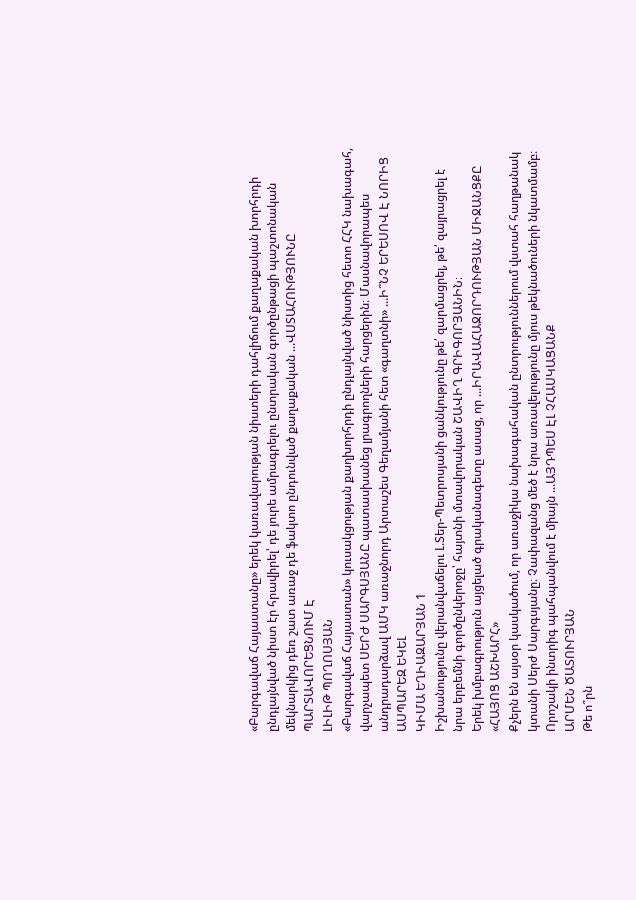«Բարգավաճ Հայաստանը» երեկ կառավարության նիստերի դահլիճում քաղաքական խորհրդի ընդլայնված նիստ էր հրավիրել՝ դե յուրե ամրագրելու ընտրական գործընթացի պաշտոնական մեկնարկից դեռ շատ առաջ դե ֆակտո ընդունված քաղաքական ...ՎՍՏԱՀՈՒԹՅՈՒՆԸ ՊԱՐՏԱՎՈՐԵՑՆՈՒՄ Է
ԼԻԼԻԹ ՊՈՂՈՍՅԱՆ
«Բարգավաճ Հայաստան» կուսակցության քաղխորհրդի ընդլայնված նիստից հետո ՀՀԿ նախագահ, վարչապետ ՍԵՐԺ ՍԱՐԳՍՅԱՆԸ պատասխանեց լրագրողների հարցերին։ Մասնավորապես անդրադարձավ ԱՄԿ առաջնորդ Արտաշես Գեղամյանի հետ «գաղտնի» ...Ի՞ՆՉ ԵՐԵՍՈՎ Է ՆՈՐԻՑ ԱՍՊԱՐԵԶ ԵԿԵԼ
ԿԻՄԱ ԵՂԻԱԶԱՐՅԱՆ 1
Իշխանությունը վերանվաճելու Լ.Տեր-Պետրոսյանի ցանկությունը թե՛ զարմացրել, թե՛ զայրացրել է նրա երբեմնի գործընկերոջը՝ հայտնի մտավորական ՇԱՎԻՂ ԳՐԻԳՈՐՅԱՆԻՆ։
Երեկ խմբագրություն այցելած գրականագետը ասաց, որ ...ԻՐԱՎԱՀԱՋՈՐԴՈՒԹՅԱՆ ՄԻՋԱՆՑՔԸ
«ՀԱՅՈՑ ԱՇԽԱՐՀ»
Քչերն են այսօր կասկածում, որ առաջիկա նախագահական ընտրություններում վստահ հաղթանակ կտանի Սերժ Սարգսյանը։ Չափազանց մեծ է նրա առավելությունը մյուս թեկնածուների նկատմամբ։ Որոշակի ինտրիգ պահպանվում է միայն ...ԱՅԴՊԵՍ ԷԼ ՉՀԱՍԿԱՑԱՆՔ
ԱՐՄԵՆ ԾԱՏՈՒՐՅԱՆ
Թե ո՞րն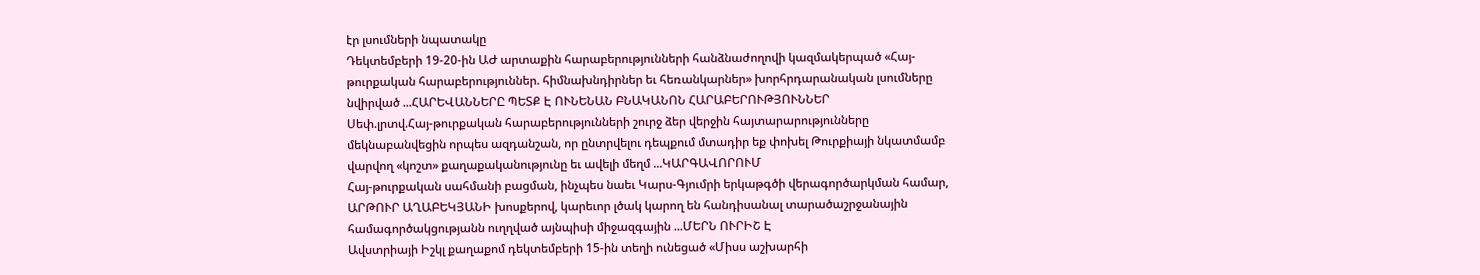էր լսումների նպատակը
Դեկտեմբերի 19-20-ին ԱԺ արտաքին հարաբերությունների հանձնաժողովի կազմակերպած «Հայ-թուրքական հարաբերություններ. հիմնախնդիրներ եւ հեռանկարներ» խորհրդարանական լսումները նվիրված ...ՀԱՐԵՎԱՆՆԵՐԸ ՊԵՏՔ Է ՈՒՆԵՆԱՆ ԲՆԱԿԱՆՈՆ ՀԱՐԱԲԵՐՈՒԹՅՈՒՆՆԵՐ
Սեփ.լրտվ.Հայ-թուրքական հարաբերությունների շուրջ ձեր վերջին հայտարարությունները մեկնաբանվեցին որպես ազդանշան, որ ընտրվելու դեպքում մտադիր եք փոխել Թուրքիայի նկատմամբ վարվող «կոշտ» քաղաքականությունը եւ ավելի մեղմ ...ԿԱՐԳԱՎՈՐՈՒՄ
Հայ-թուրքական սահմանի բացման, ինչպես նաեւ Կարս-Գյումրի երկաթգծի վերագործարկման համար, ԱՐԹՈՒՐ ԱՂԱԲԵԿՅԱՆԻ խոսքերով, կարեւոր լծակ կարող են հանդիսանալ տարածաշրջանային համագործակցությանն ուղղված այնպիսի միջազգային ...ՄԵՐՆ ՈՒՐԻՇ Է
Ավստրիայի Իշկլ քաղաքոմ դեկտեմբերի 15-ին տեղի ունեցած «Միսս աշխարհի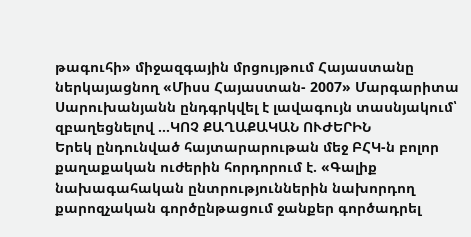թագուհի» միջազգային մրցույթում Հայաստանը ներկայացնող «Միսս Հայաստան- 2007» Մարգարիտա Սարուխանյանն ընդգրկվել է լավագույն տասնյակում՝ զբաղեցնելով ...ԿՈՉ ՔԱՂԱՔԱԿԱՆ ՈՒԺԵՐԻՆ
Երեկ ընդունված հայտարարութան մեջ ԲՀԿ-ն բոլոր քաղաքական ուժերին հորդորում է. «Գալիք նախագահական ընտրություններին նախորդող քարոզչական գործընթացում ջանքեր գործադրել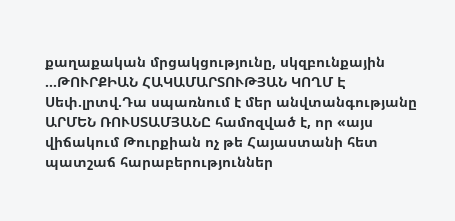քաղաքական մրցակցությունը, սկզբունքային ...ԹՈՒՐՔԻԱՆ ՀԱԿԱՄԱՐՏՈՒԹՅԱՆ ԿՈՂՄ Է
Սեփ.լրտվ.Դա սպառնում է մեր անվտանգությանը ԱՐՄԵՆ ՌՈՒՍՏԱՄՅԱՆԸ համոզված է, որ «այս վիճակում Թուրքիան ոչ թե Հայաստանի հետ պատշաճ հարաբերություններ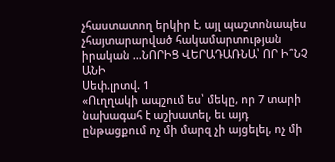չհաստատող երկիր է, այլ պաշտոնապես չհայտարարված հակամարտության իրական ...ՆՈՐԻՑ ՎԵՐԱԴԱՌՆԱ՝ ՈՐ Ի՞ՆՉ ԱՆԻ
Սեփ.լրտվ. 1
«Ուղղակի ապշում ես՝ մեկը, որ 7 տարի նախագահ է աշխատել, եւ այդ ընթացքում ոչ մի մարզ չի այցելել, ոչ մի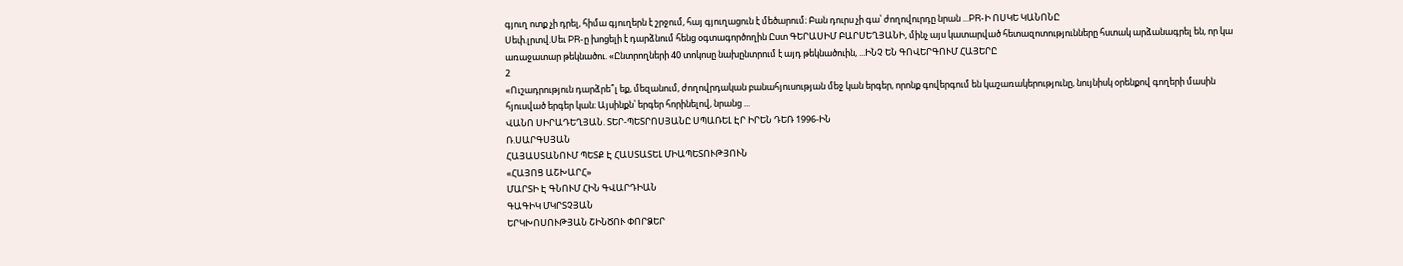գյուղ ոտք չի դրել, հիմա գյուղերն է շրջում, հայ գյուղացուն է մեծարում։ Բան դուրս չի գա՝ ժողովուրդը նրան ...PR-Ի ՈՍԿԵ ԿԱՆՈՆԸ
Սեփ.լրտվ.Սեւ PR-ը խոցելի է դարձնում հենց օգտագործողին Ըստ ԳԵՐԱՍԻՄ ԲԱՐՍԵՂՅԱՆԻ, մինչ այս կատարված հետազոտությունները հստակ արձանագրել են, որ կա առաջատար թեկնածու. «Ընտրողների 40 տոկոսը նախընտրում է այդ թեկնածուին, ...ԻՆՉ ԵՆ ԳՈՎԵՐԳՈՒՄ ՀԱՅԵՐԸ
2
«Ուշադրություն դարձրե՞լ եք, մեզանում, ժողովրդական բանահյուսության մեջ կան երգեր, որոնք գովերգում են կաշառակերությունը, նույնիսկ օրենքով գողերի մասին հյուսված երգեր կան։ Այսինքն՝ երգեր հորինելով, նրանց ...
ՎԱՆՈ ՍԻՐԱԴԵՂՅԱՆ. ՏԵՐ-ՊԵՏՐՈՍՅԱՆԸ ՍՊԱՌԵԼ ԷՐ ԻՐԵՆ ԴԵՌ 1996-ԻՆ
Ռ.ՍԱՐԳՍՅԱՆ
ՀԱՅԱՍՏԱՆՈՒՄ ՊԵՏՔ Է ՀԱՍՏԱՏԵԼ ՄԻԱՊԵՏՈՒԹՅՈՒՆ
«ՀԱՅՈՑ ԱՇԽԱՐՀ»
ՄԱՐՏԻ Է ԳՆՈՒՄ ՀԻՆ ԳՎԱՐԴԻԱՆ
ԳԱԳԻԿ ՄԿՐՏՉՅԱՆ
ԵՐԿԽՈՍՈՒԹՅԱՆ ՇԻՆԾՈՒ ՓՈՐՁԵՐ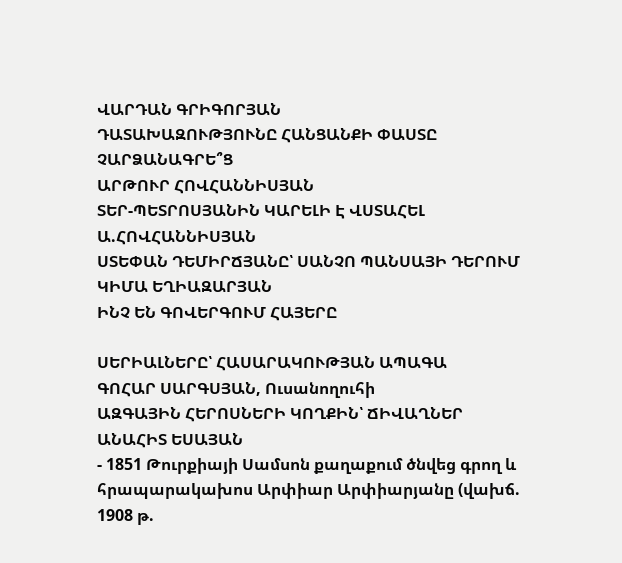ՎԱՐԴԱՆ ԳՐԻԳՈՐՅԱՆ
ԴԱՏԱԽԱԶՈՒԹՅՈՒՆԸ ՀԱՆՑԱՆՔԻ ՓԱՍՏԸ ՉԱՐՁԱՆԱԳՐԵ՞Ց
ԱՐԹՈՒՐ ՀՈՎՀԱՆՆԻՍՅԱՆ
ՏԵՐ-ՊԵՏՐՈՍՅԱՆԻՆ ԿԱՐԵԼԻ Է ՎՍՏԱՀԵԼ
Ա.ՀՈՎՀԱՆՆԻՍՅԱՆ
ՍՏԵՓԱՆ ԴԵՄԻՐՃՅԱՆԸ՝ ՍԱՆՉՈ ՊԱՆՍԱՅԻ ԴԵՐՈՒՄ
ԿԻՄԱ ԵՂԻԱԶԱՐՅԱՆ
ԻՆՉ ԵՆ ԳՈՎԵՐԳՈՒՄ ՀԱՅԵՐԸ

ՍԵՐԻԱԼՆԵՐԸ՝ ՀԱՍԱՐԱԿՈՒԹՅԱՆ ԱՊԱԳԱ
ԳՈՀԱՐ ՍԱՐԳՍՅԱՆ, Ուսանողուհի
ԱԶԳԱՅԻՆ ՀԵՐՈՍՆԵՐԻ ԿՈՂՔԻՆ՝ ՃԻՎԱՂՆԵՐ
ԱՆԱՀԻՏ ԵՍԱՅԱՆ
- 1851 Թուրքիայի Սամսոն քաղաքում ծնվեց գրող և հրապարակախոս Արփիար Արփիարյանը (վախճ. 1908 թ.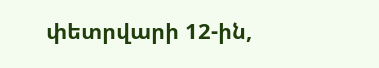փետրվարի 12-ին,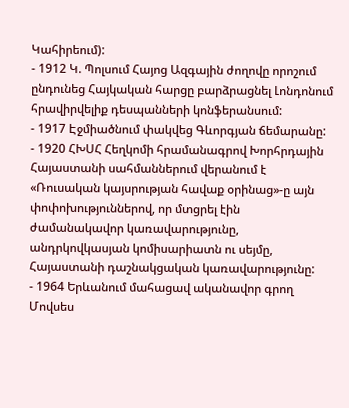Կահիրեում):
- 1912 Կ. Պոլսում Հայոց Ազգային ժողովը որոշում ընդունեց Հայկական հարցը բարձրացնել Լոնդոնում հրավիրվելիք դեսպանների կոնֆերանսում:
- 1917 Էջմիածնում փակվեց Գևորգյան ճեմարանը:
- 1920 ՀԽՍՀ Հեղկոմի հրամանագրով Խորհրդային Հայաստանի սահմաններում վերանում է «Ռուսական կայսրության հավաք օրինաց»-ը այն փոփոխություններով, որ մտցրել էին ժամանակավոր կառավարությունը, անդրկովկասյան կոմիսարիատն ու սեյմը, Հայաստանի դաշնակցական կառավարությունը:
- 1964 Երևանում մահացավ ականավոր գրող Մովսես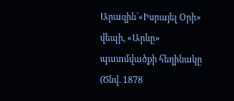Արազին`«Իսրայել Օրի» վեպի, «Արևը» պատմվածքի հեղինակը (Ծնվ. 1878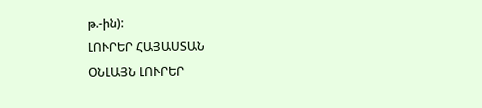թ.-ին):
ԼՈՒՐԵՐ ՀԱՅԱՍՏԱՆ
ՕՆԼԱՅՆ ԼՈՒՐԵՐ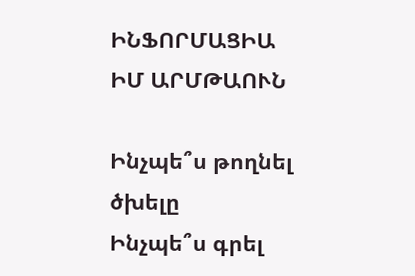ԻՆՖՈՐՄԱՑԻԱ
ԻՄ ԱՐՄԹԱՈՒՆ

Ինչպե՞ս թողնել ծխելը
Ինչպե՞ս գրել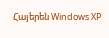Հայերեն Windows XP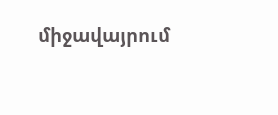միջավայրում